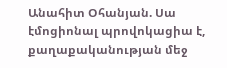Անահիտ Օհանյան. Սա էմոցիոնալ պրովոկացիա է, քաղաքականության մեջ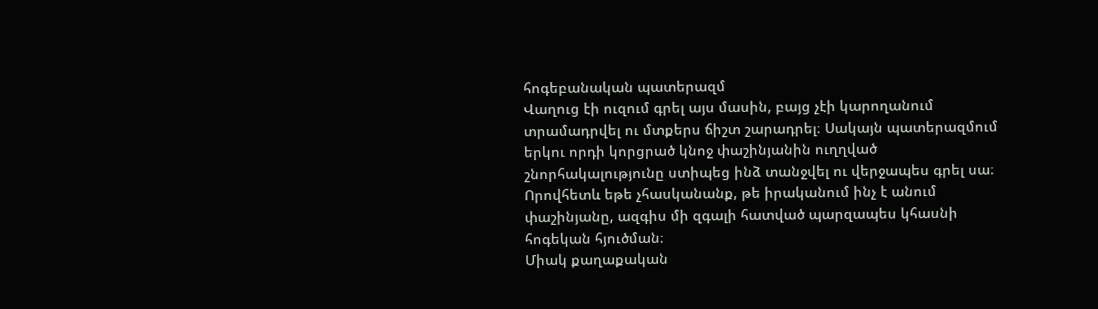հոգեբանական պատերազմ
Վաղուց էի ուզում գրել այս մասին, բայց չէի կարողանում տրամադրվել ու մտքերս ճիշտ շարադրել։ Սակայն պատերազմում երկու որդի կորցրած կնոջ փաշինյանին ուղղված շնորհակալությունը ստիպեց ինձ տանջվել ու վերջապես գրել սա։ Որովհետև եթե չհասկանանք, թե իրականում ինչ է անում փաշինյանը, ազգիս մի զգալի հատված պարզապես կհասնի հոգեկան հյուծման։
Միակ քաղաքական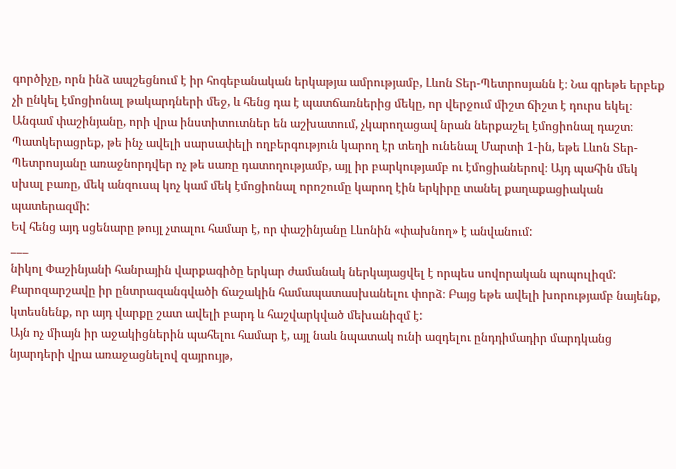գործիչը, որն ինձ ապշեցնում է իր հոգեբանական երկաթյա ամրությամբ, Լևոն Տեր-Պետրոսյանն է։ Նա գրեթե երբեք չի ընկել էմոցիոնալ թակարդների մեջ, և հենց դա է պատճառներից մեկը, որ վերջում միշտ ճիշտ է դուրս եկել։ Անգամ փաշինյանը, որի վրա ինստիտուտներ են աշխատում, չկարողացավ նրան ներքաշել էմոցիոնալ դաշտ։
Պատկերացրեք, թե ինչ ավելի սարսափելի ողբերգություն կարող էր տեղի ունենալ Մարտի 1-ին, եթե Լևոն Տեր-Պետրոսյանը առաջնորդվեր ոչ թե սառը դատողությամբ, այլ իր բարկությամբ ու էմոցիաներով։ Այդ պահին մեկ սխալ բառը, մեկ անզուսպ կոչ կամ մեկ էմոցիոնալ որոշումը կարող էին երկիրը տանել քաղաքացիական պատերազմի:
Եվ հենց այդ սցենարը թույլ չտալու համար է, որ փաշինյանը Լևոնին «փախնող» է անվանում:
___
նիկոլ Փաշինյանի հանրային վարքագիծը երկար ժամանակ ներկայացվել է որպես սովորական պոպուլիզմ: Քարոզարշավը իր ընտրազանգվածի ճաշակին համապատասխանելու փորձ։ Բայց եթե ավելի խորությամբ նայենք, կտեսնենք, որ այդ վարքը շատ ավելի բարդ և հաշվարկված մեխանիզմ է:
Այն ոչ միայն իր աջակիցներին պահելու համար է, այլ նաև նպատակ ունի ազդելու ընդդիմադիր մարդկանց նյարդերի վրա առաջացնելով զայրույթ,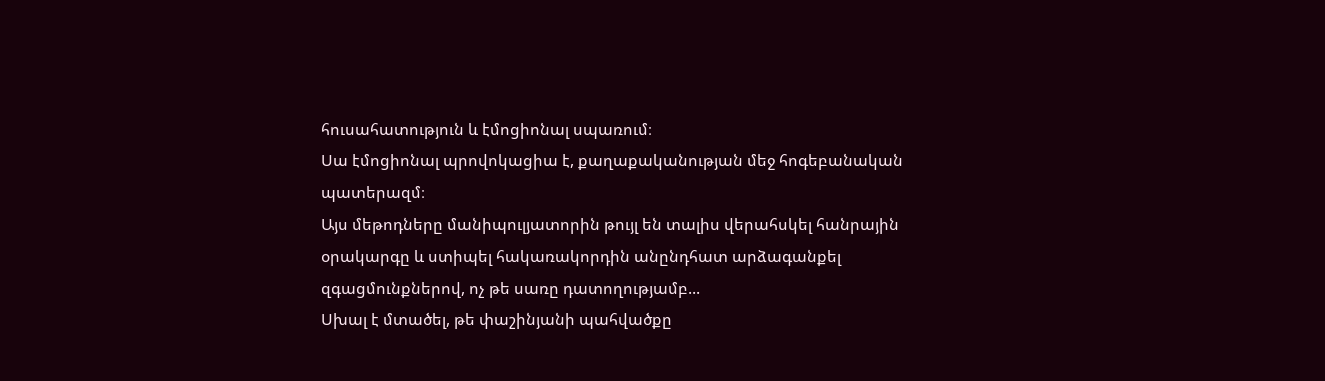հուսահատություն և էմոցիոնալ սպառում։
Սա էմոցիոնալ պրովոկացիա է, քաղաքականության մեջ հոգեբանական պատերազմ։
Այս մեթոդները մանիպուլյատորին թույլ են տալիս վերահսկել հանրային օրակարգը և ստիպել հակառակորդին անընդհատ արձագանքել զգացմունքներով, ոչ թե սառը դատողությամբ...
Սխալ է մտածել, թե փաշինյանի պահվածքը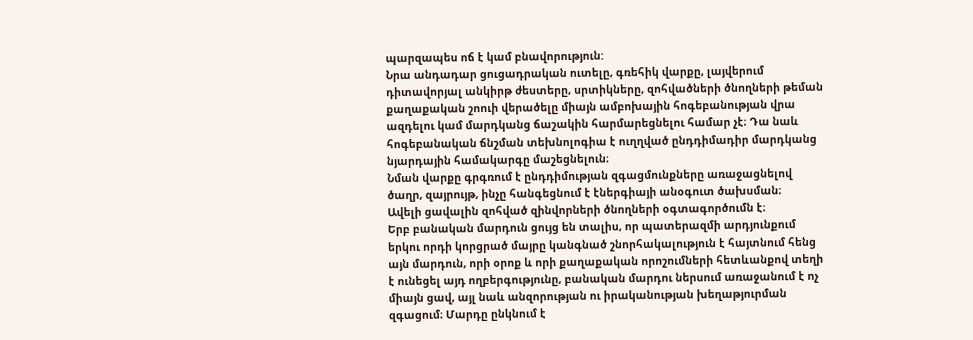պարզապես ոճ է կամ բնավորություն:
Նրա անդադար ցուցադրական ուտելը, գռեհիկ վարքը, լայվերում դիտավորյալ անկիրթ ժեստերը, սրտիկները, զոհվածների ծնողների թեման քաղաքական շոուի վերածելը միայն ամբոխային հոգեբանության վրա ազդելու կամ մարդկանց ճաշակին հարմարեցնելու համար չէ։ Դա նաև հոգեբանական ճնշման տեխնոլոգիա է ուղղված ընդդիմադիր մարդկանց նյարդային համակարգը մաշեցնելուն։
Նման վարքը գրգռում է ընդդիմության զգացմունքները առաջացնելով ծաղր, զայրույթ, ինչը հանգեցնում է էներգիայի անօգուտ ծախսման։
Ավելի ցավալին զոհված զինվորների ծնողների օգտագործումն է։
Երբ բանական մարդուն ցույց են տալիս, որ պատերազմի արդյունքում երկու որդի կորցրած մայրը կանգնած շնորհակալություն է հայտնում հենց այն մարդուն, որի օրոք և որի քաղաքական որոշումների հետևանքով տեղի է ունեցել այդ ողբերգությունը, բանական մարդու ներսում առաջանում է ոչ միայն ցավ, այլ նաև անզորության ու իրականության խեղաթյուրման զգացում։ Մարդը ընկնում է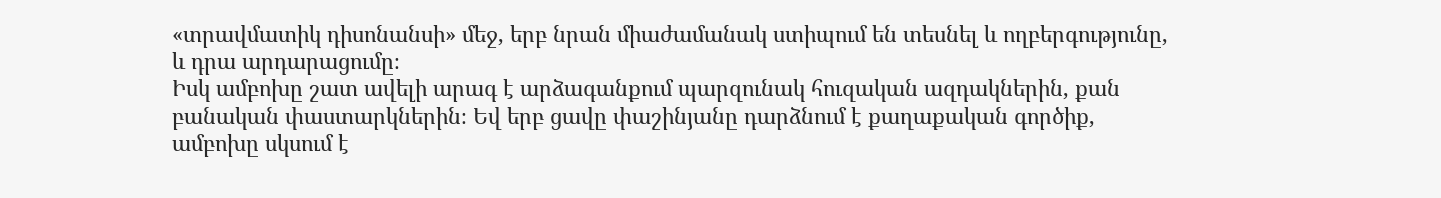«տրավմատիկ դիսոնանսի» մեջ, երբ նրան միաժամանակ ստիպում են տեսնել և ողբերգությունը, և դրա արդարացումը։
Իսկ ամբոխը շատ ավելի արագ է արձագանքում պարզունակ հուզական ազդակներին, քան բանական փաստարկներին։ Եվ երբ ցավը փաշինյանը դարձնում է քաղաքական գործիք, ամբոխը սկսում է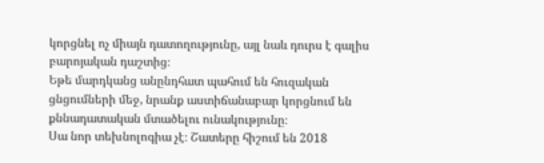կորցնել ոչ միայն դատողությունը, այլ նաև դուրս է գալիս բարոյական դաշտից։
Եթե մարդկանց անընդհատ պահում են հուզական ցնցումների մեջ, նրանք աստիճանաբար կորցնում են քննադատական մտածելու ունակությունը։
Սա նոր տեխնոլոգիա չէ։ Շատերը հիշում են 2018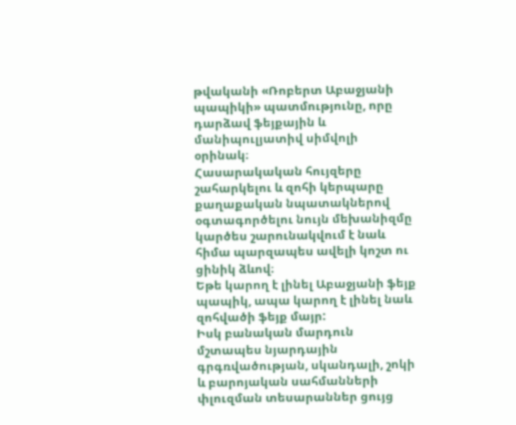թվականի «Ռոբերտ Աբաջյանի պապիկի» պատմությունը, որը դարձավ ֆեյքային և մանիպուլյատիվ սիմվոլի օրինակ։
Հասարակական հույզերը շահարկելու և զոհի կերպարը քաղաքական նպատակներով օգտագործելու նույն մեխանիզմը կարծես շարունակվում է նաև հիմա պարզապես ավելի կոշտ ու ցինիկ ձևով։
Եթե կարող է լինել Աբաջյանի ֆեյք պապիկ, ապա կարող է լինել նաև զոհվածի ֆեյք մայր:
Իսկ բանական մարդուն մշտապես նյարդային գրգռվածության, սկանդալի, շոկի և բարոյական սահմանների փլուզման տեսարաններ ցույց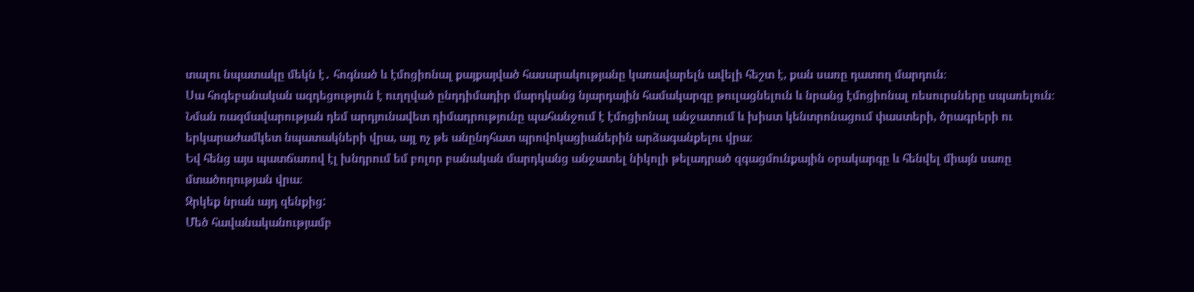տալու նպատակը մեկն է․ հոգնած և էմոցիոնալ քայքայված հասարակությանը կառավարելն ավելի հեշտ է, քան սառը դատող մարդուն։
Սա հոգեբանական ազդեցություն է ուղղված ընդդիմադիր մարդկանց նյարդային համակարգը թուլացնելուն և նրանց էմոցիոնալ ռեսուրսները սպառելուն։
Նման ռազմավարության դեմ արդյունավետ դիմադրությունը պահանջում է էմոցիոնալ անջատում և խիստ կենտրոնացում փաստերի, ծրագրերի ու երկարաժամկետ նպատակների վրա, այլ ոչ թե անընդհատ պրովոկացիաներին արձագանքելու վրա։
Եվ հենց այս պատճառով էլ խնդրում եմ բոլոր բանական մարդկանց անջատել նիկոլի թելադրած զգացմունքային օրակարգը և հենվել միայն սառը մտածողության վրա։
Զրկեք նրան այդ զենքից:
Մեծ հավանականությամբ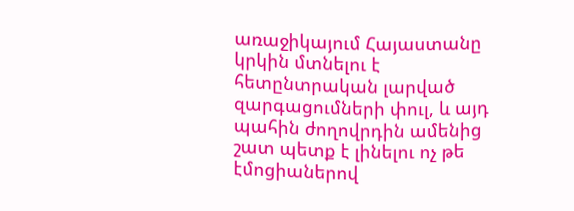առաջիկայում Հայաստանը կրկին մտնելու է հետընտրական լարված զարգացումների փուլ, և այդ պահին ժողովրդին ամենից շատ պետք է լինելու ոչ թե էմոցիաներով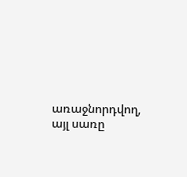առաջնորդվող, այլ սառը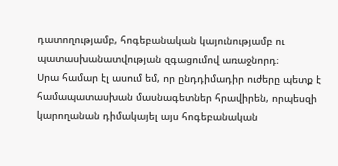դատողությամբ, հոգեբանական կայունությամբ ու պատասխանատվության զգացումով առաջնորդ։
Սրա համար էլ ասում եմ, որ ընդդիմադիր ուժերը պետք է համապատասխան մասնագետներ հրավիրեն, որպեսզի կարողանան դիմակայել այս հոգեբանական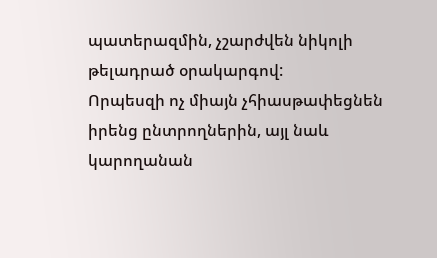պատերազմին, չշարժվեն նիկոլի թելադրած օրակարգով:
Որպեսզի ոչ միայն չհիասթափեցնեն իրենց ընտրողներին, այլ նաև կարողանան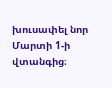խուսափել նոր Մարտի 1-ի վտանգից։